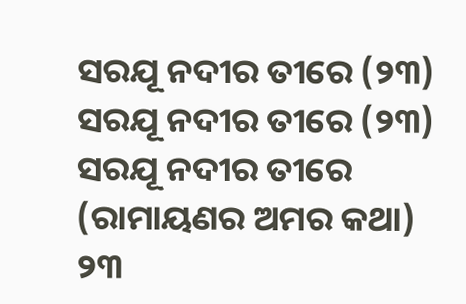ସରଯୂ ନଦୀର ତୀରେ (୨୩)
ସରଯୂ ନଦୀର ତୀରେ (୨୩)
ସରଯୂ ନଦୀର ତୀରେ
(ରାମାୟଣର ଅମର କଥା)
୨୩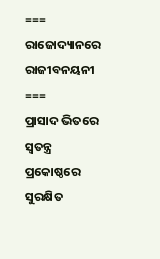===
ରାଜୋଦ୍ୟାନରେ ରାଜୀବନୟନୀ
===
ପ୍ରାସାଦ ଭିତରେ ସ୍ବତନ୍ତ୍ର ପ୍ରକୋଷ୍ଠରେ ସୁରକ୍ଷିତ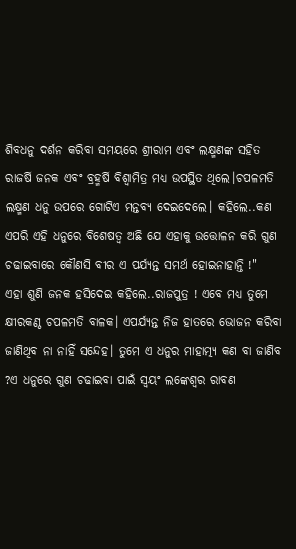ଶିବଧନୁ ଦର୍ଶନ କରିବା ସମୟରେ ଶ୍ରୀରାମ ଏବଂ ଲକ୍ଷ୍ମଣଙ୍କ ସହିତ ରାଜର୍ଷି ଜନକ ଏବଂ ବ୍ରହ୍ମର୍ଷି ବିଶ୍ଵାମିତ୍ର ମଧ୍ୟ ଉପସ୍ଥିତ ଥିଲେ।ଚପଳମତି ଲକ୍ଷ୍ମଣ ଧନୁ ଉପରେ ଗୋଟିଏ ମନ୍ତବ୍ୟ ଦେଇଦେଲେ। କହିଲେ..କଣ ଏପରି ଏହି ଧନୁରେ ବିଶେଷତ୍ଵ ଅଛି ଯେ ଏହାକୁ ଉତ୍ତୋଳନ କରି ଗୁଣ ଚଢାଇବାରେ କୌଣସି ବୀର ଏ ପର୍ଯ୍ୟନ୍ତ ସମର୍ଥ ହୋଇନାହାନ୍ତି !"
ଏହା ଶୁଣି ଜନକ ହସିଦେଇ କହିଲେ..ରାଜପୁତ୍ର ! ଏବେ ମଧ୍ୟ ତୁମେ କ୍ଷୀରକଣ୍ଠ ଚପଳମତି ବାଳକ। ଏପର୍ଯ୍ୟନ୍ତ ନିଜ ହାତରେ ଭୋଜନ କରିବା ଜାଣିଥିବ ନା ନାହିଁ ସନ୍ଦେହ। ତୁମେ ଏ ଧନୁର ମାହାତ୍ମ୍ୟ କଣ ବା ଜାଣିବ ?ଏ ଧନୁରେ ଗୁଣ ଚଢାଇବା ପାଇଁ ସ୍ବୟଂ ଲଙ୍କେଶ୍ବର ରାବଣ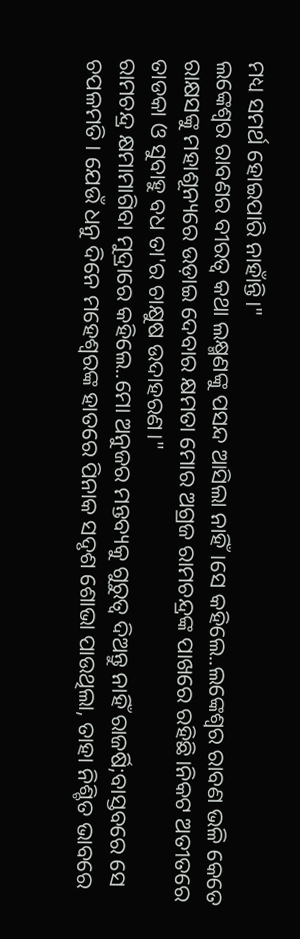ମଧ୍ୟ ସମର୍ଥ ହୋଇପାରି ନାହାଁନ୍ତି।"
ଲଙ୍କେଶ୍ବର ରାବଣର ବୀରତ୍ବ କଥା ଲକ୍ଷ୍ମଣଙ୍କୁ ପସନ୍ଦ ଆସିଲା ନାହିଁ।ସେ କହିଲେ..ଲଙ୍କେଶ୍ବର ରାବଣ ଭଳି କେତେ ରାକ୍ଷସଙ୍କୁ ମହାଶୂନ୍ୟରେ ଉଡ଼ାଇ ଦେବାର କ୍ଷମତା ମୋର ଅଗ୍ରଜ ରାମଚନ୍ଦ୍ରଙ୍କ ପାଖରେ ରହିଛି।ନିକଟ ଅତୀତରେ ତାଡକା ଓ ସୁବାହୁ ବଧ ତା'ର ଚାକ୍ଷୁଷ ଉଦାହରଣ।"
ରାମଚନ୍ଦ୍ର କ୍ଷମାମାଗିବା ମୁଦ୍ରାରେ କହିଲେ..ମୋ ଅନୁଜର ମନ୍ତବ୍ୟକୁ ଗୁରୁତ୍ବ ଦିଅନ୍ତୁ ନାହିଁ ରାଜର୍ଷି;ବାସ୍ତବରେ ସେ ଚପଳମତି। ଯେଉଁ ଧନୁ ଦିନେ ମହେଶ୍ବରଙ୍କ ହାତରେ ପିନାକ ସଦୃଶ ଶୋଭା ପାଉଥିଲା, ତାହା ନିଶ୍ଚିତ ଭାବରେ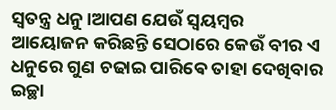ସ୍ବତନ୍ତ୍ର ଧନୁ।ଆପଣ ଯେଉଁ ସ୍ବୟମ୍ବର ଆୟୋଜନ କରିଛନ୍ତି ସେଠାରେ କେଉଁ ବୀର ଏ ଧନୁରେ ଗୁଣ ଚଢାଇ ପାରିଵେ ତାହା ଦେଖିବାର ଇଚ୍ଛା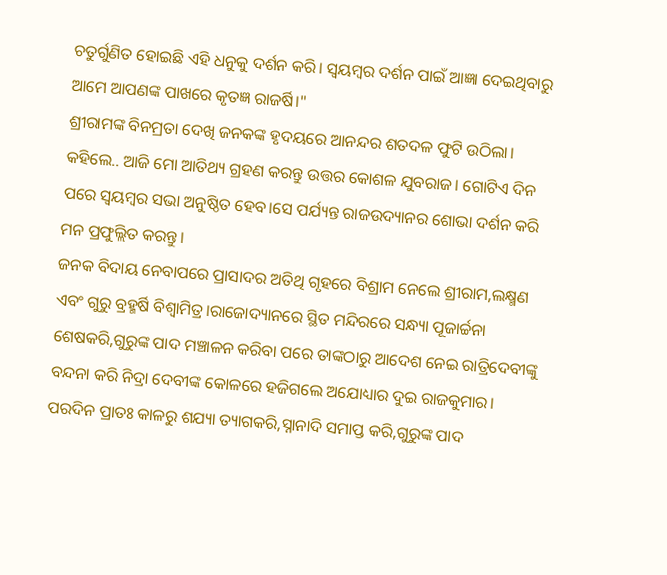ଚତୁର୍ଗୁଣିତ ହୋଇଛି ଏହି ଧନୁକୁ ଦର୍ଶନ କରି। ସ୍ଵୟମ୍ବର ଦର୍ଶନ ପାଇଁ ଆଜ୍ଞା ଦେଇଥିବାରୁ ଆମେ ଆପଣଙ୍କ ପାଖରେ କୃତଜ୍ଞ ରାଜର୍ଷି।"
ଶ୍ରୀରାମଙ୍କ ବିନମ୍ରତା ଦେଖି ଜନକଙ୍କ ହୃଦୟରେ ଆନନ୍ଦର ଶତଦଳ ଫୁଟି ଉଠିଲା। କହିଲେ.. ଆଜି ମୋ ଆତିଥ୍ୟ ଗ୍ରହଣ କରନ୍ତୁ ଉତ୍ତର କୋଶଳ ଯୁବରାଜ। ଗୋଟିଏ ଦିନ ପରେ ସ୍ବୟମ୍ବର ସଭା ଅନୁଷ୍ଠିତ ହେବ।ସେ ପର୍ଯ୍ୟନ୍ତ ରାଜଉଦ୍ୟାନର ଶୋଭା ଦର୍ଶନ କରି ମନ ପ୍ରଫୁଲ୍ଲିତ କରନ୍ତୁ।
ଜନକ ବିଦାୟ ନେବାପରେ ପ୍ରାସାଦର ଅତିଥି ଗୃହରେ ବିଶ୍ରାମ ନେଲେ ଶ୍ରୀରାମ,ଲକ୍ଷ୍ମଣ ଏବଂ ଗୁରୁ ବ୍ରହ୍ମର୍ଷି ବିଶ୍ଵାମିତ୍ର।ରାଜୋଦ୍ୟାନରେ ସ୍ଥିତ ମନ୍ଦିରରେ ସନ୍ଧ୍ୟା ପୂଜାର୍ଚ୍ଚନା ଶେଷକରି,ଗୁରୁଙ୍କ ପାଦ ମଞ୍ଚାଳନ କରିବା ପରେ ତାଙ୍କଠାରୁ ଆଦେଶ ନେଇ ରାତ୍ରିଦେବୀଙ୍କୁ ବନ୍ଦନା କରି ନିଦ୍ରା ଦେବୀଙ୍କ କୋଳରେ ହଜିଗଲେ ଅଯୋଧ୍ୟାର ଦୁଇ ରାଜକୁମାର।
ପରଦିନ ପ୍ରାତଃ କାଳରୁ ଶଯ୍ୟା ତ୍ୟାଗକରି,ସ୍ନାନାଦି ସମାପ୍ତ କରି,ଗୁରୁଙ୍କ ପାଦ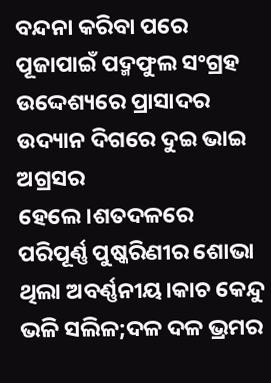ବନ୍ଦନା କରିବା ପରେ ପୂଜାପାଇଁ ପଦ୍ମଫୁଲ ସଂଗ୍ରହ ଉଦ୍ଦେଶ୍ୟରେ ପ୍ରାସାଦର ଉଦ୍ୟାନ ଦିଗରେ ଦୁଇ ଭାଇ ଅଗ୍ରସର ହେଲେ।ଶତଦଳରେ ପରିପୂର୍ଣ୍ଣ ପୁଷ୍କରିଣୀର ଶୋଭା ଥିଲା ଅବର୍ଣ୍ଣନୀୟ।କାଚ କେନ୍ଦୁ ଭଳି ସଲିଳ;ଦଳ ଦଳ ଭ୍ରମର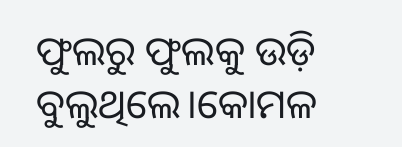ଫୁଲରୁ ଫୁଲକୁ ଉଡ଼ି ବୁଲୁଥିଲେ।କୋମଳ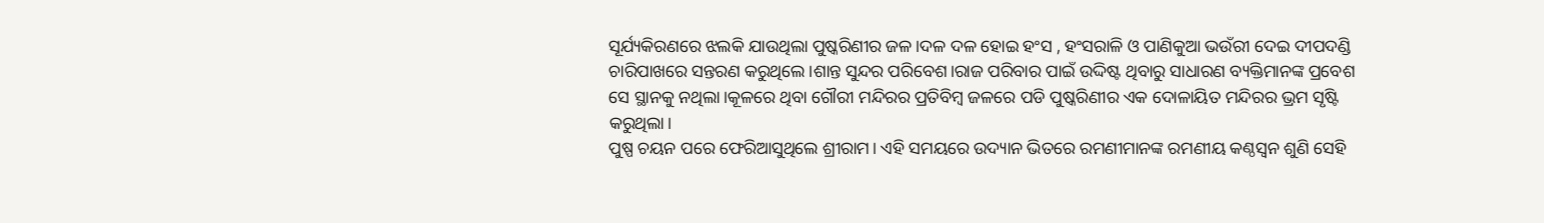ସୂର୍ଯ୍ୟକିରଣରେ ଝଲକି ଯାଉଥିଲା ପୁଷ୍କରିଣୀର ଜଳ।ଦଳ ଦଳ ହୋଇ ହଂସ , ହଂସରାଳି ଓ ପାଣିକୁଆ ଭଉଁରୀ ଦେଇ ଦୀପଦଣ୍ଡି ଚାରିପାଖରେ ସନ୍ତରଣ କରୁଥିଲେ।ଶାନ୍ତ ସୁନ୍ଦର ପରିବେଶ।ରାଜ ପରିବାର ପାଇଁ ଉଦ୍ଦିଷ୍ଟ ଥିବାରୁ ସାଧାରଣ ବ୍ୟକ୍ତିମାନଙ୍କ ପ୍ରବେଶ ସେ ସ୍ଥାନକୁ ନଥିଲା।କୂଳରେ ଥିବା ଗୌରୀ ମନ୍ଦିରର ପ୍ରତିବିମ୍ବ ଜଳରେ ପଡି ପୁଷ୍କରିଣୀର ଏକ ଦୋଳାୟିତ ମନ୍ଦିରର ଭ୍ରମ ସୃଷ୍ଟି କରୁଥିଲା।
ପୁଷ୍ପ ଚୟନ ପରେ ଫେରିଆସୁଥିଲେ ଶ୍ରୀରାମ। ଏହି ସମୟରେ ଉଦ୍ୟାନ ଭିତରେ ରମଣୀମାନଙ୍କ ରମଣୀୟ କଣ୍ଠସ୍ବନ ଶୁଣି ସେହି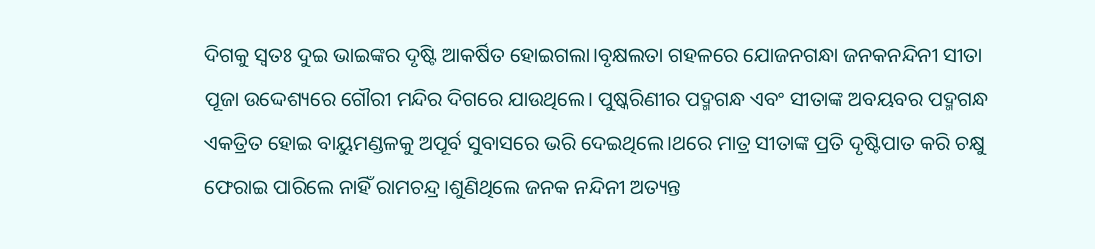ଦିଗକୁ ସ୍ବତଃ ଦୁଇ ଭାଇଙ୍କର ଦୃଷ୍ଟି ଆକର୍ଷିତ ହୋଇଗଲା।ବୃକ୍ଷଲତା ଗହଳରେ ଯୋଜନଗନ୍ଧା ଜନକନନ୍ଦିନୀ ସୀତା ପୂଜା ଉଦ୍ଦେଶ୍ୟରେ ଗୌରୀ ମନ୍ଦିର ଦିଗରେ ଯାଉଥିଲେ। ପୁଷ୍କରିଣୀର ପଦ୍ମଗନ୍ଧ ଏବଂ ସୀତାଙ୍କ ଅବୟବର ପଦ୍ମଗନ୍ଧ ଏକତ୍ରିତ ହୋଇ ବାୟୁମଣ୍ଡଳକୁ ଅପୂର୍ବ ସୁବାସରେ ଭରି ଦେଇଥିଲେ।ଥରେ ମାତ୍ର ସୀତାଙ୍କ ପ୍ରତି ଦୃଷ୍ଟିପାତ କରି ଚକ୍ଷୁ ଫେରାଇ ପାରିଲେ ନାହିଁ ରାମଚନ୍ଦ୍ର।ଶୁଣିଥିଲେ ଜନକ ନନ୍ଦିନୀ ଅତ୍ୟନ୍ତ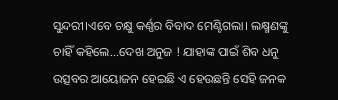ସୁନ୍ଦରୀ।ଏବେ ଚକ୍ଷୁ କର୍ଣ୍ଣର ବିବାଦ ମେଣ୍ଟିଗଲା। ଲକ୍ଷ୍ମଣଙ୍କୁ ଚାହିଁ କହିଲେ...ଦେଖ ଅନୁଜ ! ଯାହାଙ୍କ ପାଇଁ ଶିବ ଧନୁ ଉତ୍ସବର ଆୟୋଜନ ହେଇଛି ଏ ହେଉଛନ୍ତି ସେହି ଜନକ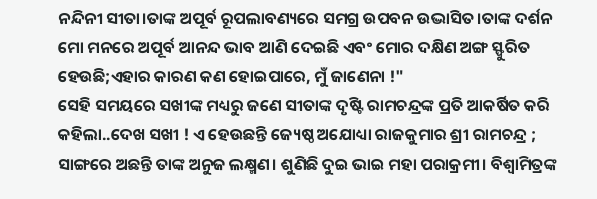ନନ୍ଦିନୀ ସୀତା।ତାଙ୍କ ଅପୂର୍ବ ରୂପଲାବଣ୍ୟରେ ସମଗ୍ର ଉପବନ ଉଦ୍ଭାସିତ।ତାଙ୍କ ଦର୍ଶନ ମୋ ମନରେ ଅପୂର୍ବ ଆନନ୍ଦ ଭାବ ଆଣି ଦେଇଛି ଏବଂ ମୋର ଦକ୍ଷିଣ ଅଙ୍ଗ ସ୍ଫୁରିତ ହେଉଛି;ଏହାର କାରଣ କଣ ହୋଇପାରେ, ମୁଁ ଜାଣେନା !"
ସେହି ସମୟରେ ସଖୀଙ୍କ ମଧ୍ୟରୁ ଜଣେ ସୀତାଙ୍କ ଦୃଷ୍ଟି ରାମଚନ୍ଦ୍ରଙ୍କ ପ୍ରତି ଆକର୍ଷିତ କରି କହିଲା..ଦେଖ ସଖୀ ! ଏ ହେଉଛନ୍ତି ଜ୍ୟେଷ୍ଠ ଅଯୋଧ୍ୟା ରାଜକୁମାର ଶ୍ରୀ ରାମଚନ୍ଦ୍ର ; ସାଙ୍ଗରେ ଅଛନ୍ତି ତାଙ୍କ ଅନୁଜ ଲକ୍ଷ୍ମଣ। ଶୁଣିଛି ଦୁଇ ଭାଇ ମହା ପରାକ୍ରମୀ। ବିଶ୍ଵାମିତ୍ରଙ୍କ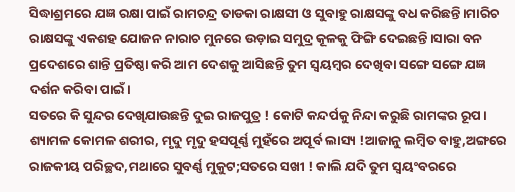ସିଦ୍ଧାଶ୍ରମରେ ଯଜ୍ଞ ରକ୍ଷା ପାଇଁ ରାମଚନ୍ଦ୍ର ତାଡକା ରାକ୍ଷସୀ ଓ ସୁବାହୁ ରାକ୍ଷସଙ୍କୁ ବଧ କରିଛନ୍ତି।ମାରିଚ ରାକ୍ଷସଙ୍କୁ ଏକଶହ ଯୋଜନ ନାରାଚ ମୁନରେ ଉଡ଼ାଇ ସମୁଦ୍ର କୂଳକୁ ଫିଙ୍ଗି ଦେଇଛନ୍ତି।ସାରା ବନ ପ୍ରଦେଶରେ ଶାନ୍ତି ପ୍ରତିଷ୍ଠା କରି ଆମ ଦେଶକୁ ଆସିଛନ୍ତି ତୁମ ସ୍ବୟମ୍ବର ଦେଖିବା ସଙ୍ଗେ ସଙ୍ଗେ ଯଜ୍ଞ ଦର୍ଶନ କରିବା ପାଇଁ।
ସତରେ କି ସୁନ୍ଦର ଦେଖିଯାଉଛନ୍ତି ଦୁଇ ରାଜପୁତ୍ର ! କୋଟି କନ୍ଦର୍ପକୁ ନିନ୍ଦା କରୁଛି ରାମଙ୍କର ରୂପ। ଶ୍ୟାମଳ କୋମଳ ଶରୀର, ମୃଦୁ ମୃଦୁ ହସପୂର୍ଣ୍ଣ ମୁହଁରେ ଅପୂର୍ବ ଲାସ୍ୟ !ଆଜାନୁ ଲମ୍ବିତ ବାହୁ,ଅଙ୍ଗରେ ରାଜକୀୟ ପରିଚ୍ଛଦ,ମଥାରେ ସୁବର୍ଣ୍ଣ ମୁକୁଟ;ସତରେ ସଖୀ ! କାଲି ଯଦି ତୁମ ସ୍ବୟଂବରରେ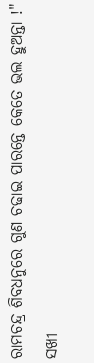ରାମଚନ୍ଦ୍ର ଶିବଧନୁରେ ଗୁଣ ଚଢାଇ ପାରନ୍ତେ କେତେ ଭଲ ହୁଅନ୍ତା !"
ସଖୀ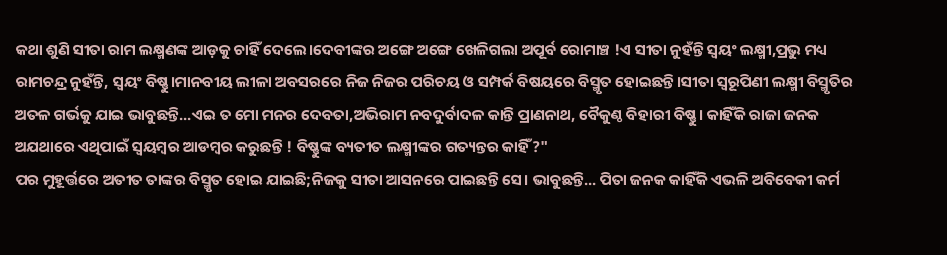କଥା ଶୁଣି ସୀତା ରାମ ଲକ୍ଷ୍ମଣଙ୍କ ଆଡ଼କୁ ଚାହିଁ ଦେଲେ।ଦେବୀଙ୍କର ଅଙ୍ଗେ ଅଙ୍ଗେ ଖେଳିଗଲା ଅପୂର୍ବ ରୋମାଞ୍ଚ !ଏ ସୀତା ନୁହଁନ୍ତି ସ୍ବୟଂ ଲକ୍ଷ୍ମୀ,ପ୍ରଭୁ ମଧ୍ୟ ରାମଚନ୍ଦ୍ର ନୁହଁନ୍ତି, ସ୍ବୟଂ ବିଷ୍ଣୁ।ମାନବୀୟ ଲୀଳା ଅବସରରେ ନିଜ ନିଜର ପରିଚୟ ଓ ସମ୍ପର୍କ ବିଷୟରେ ବିସ୍ମୃତ ହୋଇଛନ୍ତି।ସୀତା ସ୍ବରୂପିଣୀ ଲକ୍ଷ୍ମୀ ବିସ୍ମୃତିର ଅତଳ ଗର୍ଭକୁ ଯାଇ ଭାବୁଛନ୍ତି...ଏଇ ତ ମୋ ମନର ଦେବତା,ଅଭିରାମ ନବଦୁର୍ବାଦଳ କାନ୍ତି ପ୍ରାଣନାଥ, ବୈକୁଣ୍ଠ ବିହାରୀ ବିଷ୍ଣୁ। କାହିଁକି ରାଜା ଜନକ ଅଯଥାରେ ଏଥିପାଇଁ ସ୍ବୟମ୍ବର ଆଡମ୍ବର କରୁଛନ୍ତି ! ବିଷ୍ଣୁଙ୍କ ବ୍ୟତୀତ ଲକ୍ଷ୍ମୀଙ୍କର ଗତ୍ୟନ୍ତର କାହିଁ?"
ପର ମୁହୂର୍ତ୍ତରେ ଅତୀତ ତାଙ୍କର ବିସ୍ମୃତ ହୋଇ ଯାଇଛି;ନିଜକୁ ସୀତା ଆସନରେ ପାଇଛନ୍ତି ସେ। ଭାବୁଛନ୍ତି... ପିତା ଜନକ କାହିଁକି ଏଭଳି ଅବିବେକୀ କର୍ମ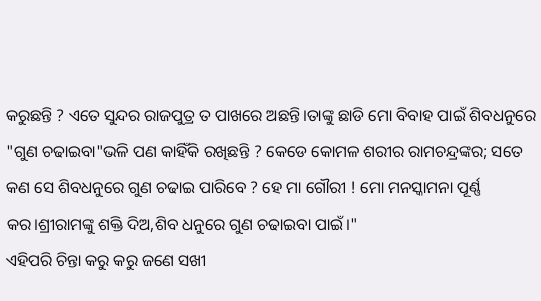କରୁଛନ୍ତି ? ଏତେ ସୁନ୍ଦର ରାଜପୁତ୍ର ତ ପାଖରେ ଅଛନ୍ତି।ତାଙ୍କୁ ଛାଡି ମୋ ବିବାହ ପାଇଁ ଶିବଧନୁରେ "ଗୁଣ ଚଢାଇବା"ଭଳି ପଣ କାହିଁକି ରଖିଛନ୍ତି ? କେଡେ କୋମଳ ଶରୀର ରାମଚନ୍ଦ୍ରଙ୍କର; ସତେ କଣ ସେ ଶିବଧନୁରେ ଗୁଣ ଚଢାଇ ପାରିବେ ? ହେ ମା ଗୌରୀ ! ମୋ ମନସ୍କାମନା ପୂର୍ଣ୍ଣ କର।ଶ୍ରୀରାମଙ୍କୁ ଶକ୍ତି ଦିଅ,ଶିବ ଧନୁରେ ଗୁଣ ଚଢାଇବା ପାଇଁ।"
ଏହିପରି ଚିନ୍ତା କରୁ କରୁ ଜଣେ ସଖୀ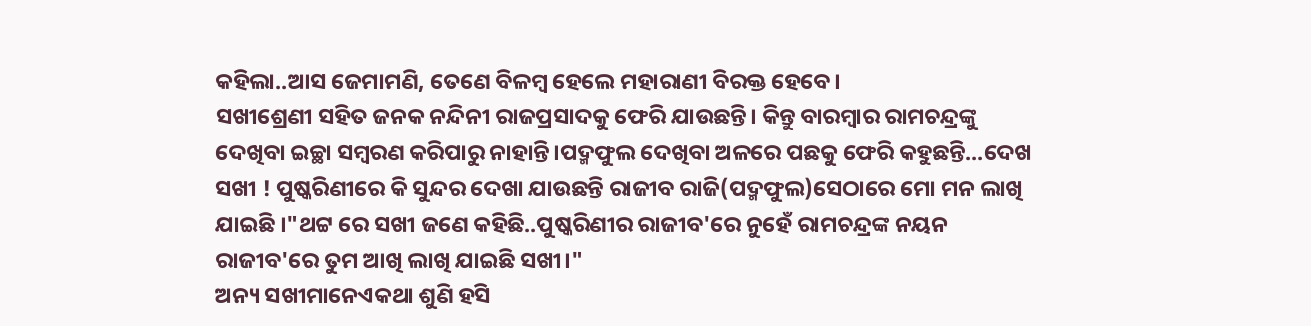କହିଲା..ଆସ ଜେମାମଣି, ତେଣେ ବିଳମ୍ବ ହେଲେ ମହାରାଣୀ ବିରକ୍ତ ହେବେ।
ସଖୀଶ୍ରେଣୀ ସହିତ ଜନକ ନନ୍ଦିନୀ ରାଜପ୍ରସାଦକୁ ଫେରି ଯାଉଛନ୍ତି। କିନ୍ତୁ ବାରମ୍ବାର ରାମଚନ୍ଦ୍ରଙ୍କୁ ଦେଖିବା ଇଚ୍ଛା ସମ୍ବରଣ କରିପାରୁ ନାହାନ୍ତି।ପଦ୍ମଫୁଲ ଦେଖିବା ଅଳରେ ପଛକୁ ଫେରି କହୁଛନ୍ତି...ଦେଖ ସଖୀ ! ପୁଷ୍କରିଣୀରେ କି ସୁନ୍ଦର ଦେଖା ଯାଉଛନ୍ତି ରାଜୀବ ରାଜି(ପଦ୍ମଫୁଲ)ସେଠାରେ ମୋ ମନ ଲାଖି ଯାଇଛି ।"ଥଟ୍ଟ ରେ ସଖୀ ଜଣେ କହିଛି..ପୁଷ୍କରିଣୀର ରାଜୀବ'ରେ ନୁହେଁ ରାମଚନ୍ଦ୍ରଙ୍କ ନୟନ ରାଜୀବ'ରେ ତୁମ ଆଖି ଲାଖି ଯାଇଛି ସଖୀ।"
ଅନ୍ୟ ସଖୀମାନେଏକଥା ଶୁଣି ହସି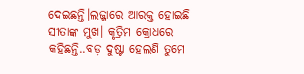ଦେଇଛନ୍ତି।ଲଜ୍ଜାରେ ଆରକ୍ତ ହୋଇଛି ସୀତାଙ୍କ ମୁଖ। କୃତ୍ରିମ କ୍ରୋଧରେ କହିଛନ୍ତି..ବଡ଼ ଦୁଷ୍ଟା ହେଲଣି ତୁମେ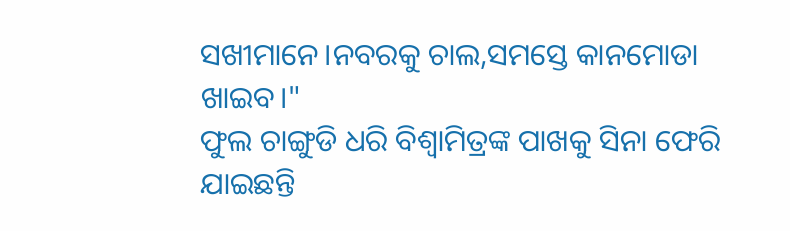ସଖୀମାନେ।ନବରକୁ ଚାଲ,ସମସ୍ତେ କାନମୋଡା ଖାଇବ।"
ଫୁଲ ଚାଙ୍ଗୁଡି ଧରି ବିଶ୍ଵାମିତ୍ରଙ୍କ ପାଖକୁ ସିନା ଫେରି ଯାଇଛନ୍ତି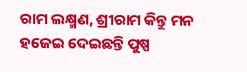ରାମ ଲକ୍ଷ୍ମଣ, ଶ୍ରୀରାମ କିନ୍ତୁ ମନ ହଜେଇ ଦେଇଛନ୍ତି ପୁଷ୍ପ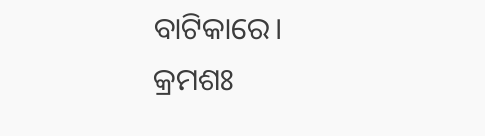ବାଟିକାରେ।
କ୍ରମଶଃ